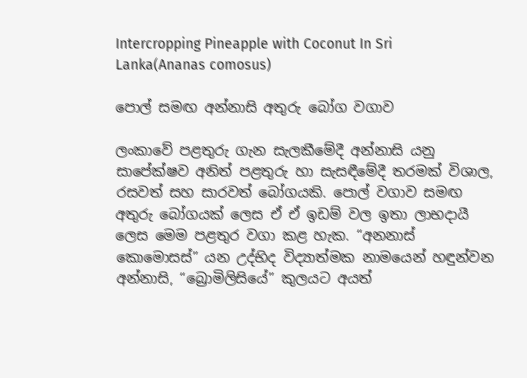Intercropping Pineapple with Coconut In Sri Lanka(Ananas comosus)

පොල් සමඟ අන්නාසි අතුරු බෝග වගාව

ලංකාවේ පළතුරු ගැන සැලකීමේදී අන්නාසි යනු සාපේක්ෂව අනිත් පළතුරු හා සැසඳීමේදී තරමක් විශාල, රසවත් සහ සාරවත් බෝගයකි. පොල් වගාව සමඟ අතුරු බෝගයක් ලෙස ඒ ඒ ඉඩම් වල ඉතා ලාභදායී ලෙස මෙම පළතුර වගා කළ හැක. “අනනාස් කොමොසස්” යන උද්භිද විද්‍යාත්මක නාමයෙන් හඳුන්වන අන්නාසි, “බ්‍රොමිලිසියේ” කුලයට අයත්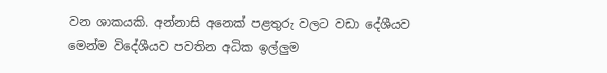වන ශාකයකි. අන්නාසි අනෙක් පළතුරු වලට වඩා දේශීයව මෙන්ම විදේශීයව පවතින අධික ඉල්ලුම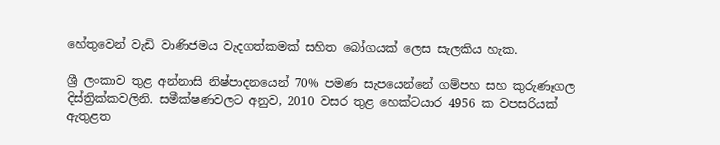හේතුවෙන් වැඩි වාණිජමය වැදගත්කමක් සහිත බෝගයක් ලෙස සැලකිය හැක.

ශ්‍රී ලංකාව තුළ අන්නාසි නිෂ්පාදනයෙන් 70% පමණ සැපයෙන්නේ ගම්පහ සහ කුරුණෑගල දිස්ත්‍රික්කවලිනි. සමීක්ෂණවලට අනුව, 2010 වසර තුළ හෙක්ටයාර 4956 ක වපසරියක් ඇතුළත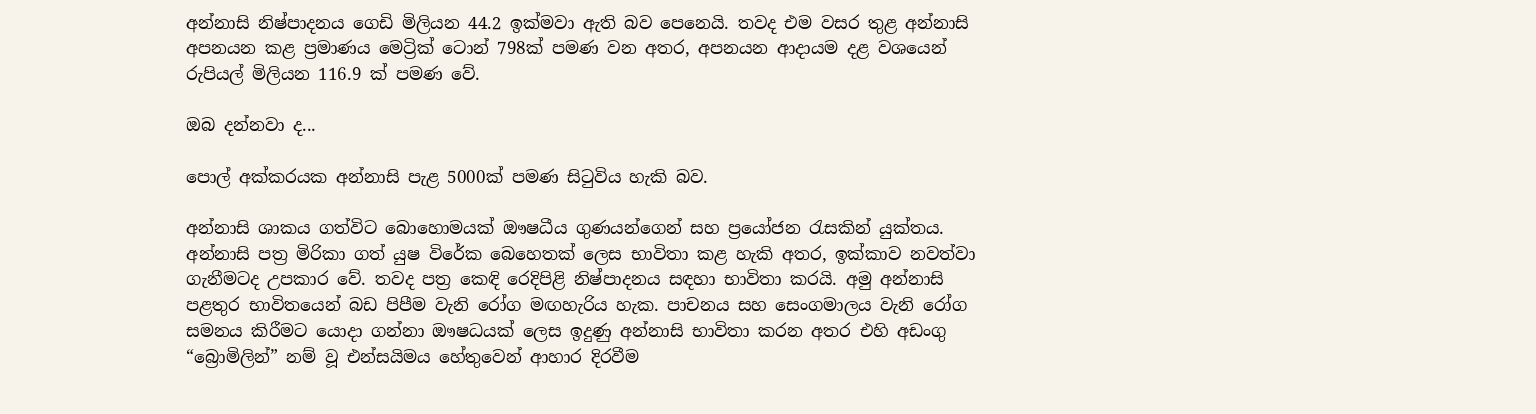අන්නාසි නිෂ්පාදනය ගෙඩි මිලියන 44.2 ඉක්මවා ඇති බව පෙනෙයි. තවද එම වසර තුළ අන්නාසි අපනයන කළ ප්‍රමාණය මෙට්‍රික් ටොන් 798ක් පමණ වන අතර, අපනයන ආදායම දළ වශයෙන් රුපියල් මිලියන 116.9 ක් පමණ වේ.

ඔබ දන්නවා ද...

පොල් අක්කරයක අන්නාසි පැළ 5000ක් පමණ සිටුවිය හැකි බව.

අන්නාසි ශාකය ගත්විට බොහොමයක් ඖෂධීය ගුණයන්ගෙන් සහ ප්‍රයෝජන රැසකින් යුක්තය. අන්නාසි පත්‍ර මිරිකා ගත් යුෂ විරේක බෙහෙතක් ලෙස භාවිතා කළ හැකි අතර, ඉක්කාව නවත්වා ගැනීමටද උපකාර වේ. තවද පත්‍ර කෙඳි රෙදිපිළි නිෂ්පාදනය සඳහා භාවිතා කරයි. අමු අන්නාසි පළතුර භාවිතයෙන් බඩ පිපීම වැනි රෝග මඟහැරිය හැක. පාචනය සහ සෙංගමාලය වැනි රෝග සමනය කිරීමට යොදා ගන්නා ඖෂධයක් ලෙස ඉදුණු අන්නාසි භාවිතා කරන අතර එහි අඩංගු “බ්‍රොමිලින්” නම් වූ එන්සයිමය හේතුවෙන් ආහාර දිරවීම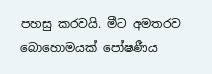පහසු කරවයි. මීට අමතරව බොහොමයක් පෝෂණීය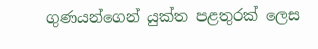ගුණයන්ගෙන් යුක්ත පළතුරක් ලෙස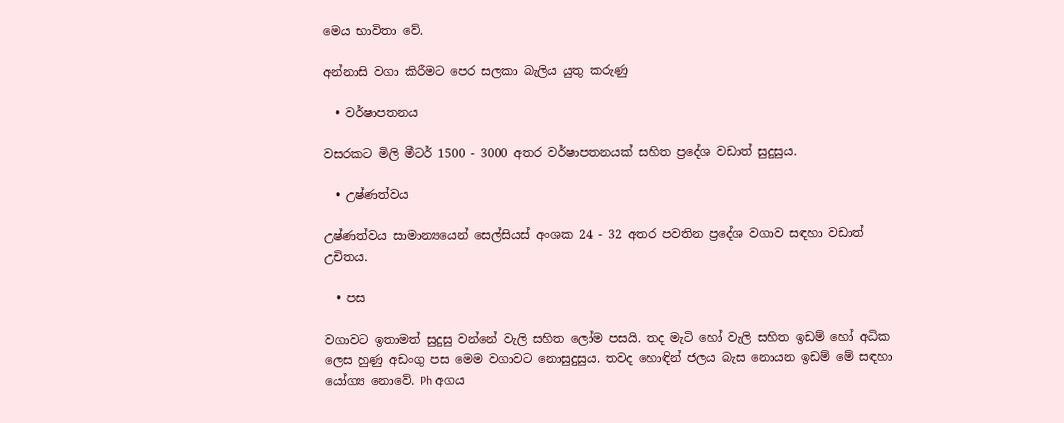මෙය භාවිතා වේ.

අන්නාසි වගා කිරීමට පෙර සලකා බැලිය යුතු කරුණු

  • වර්ෂාපතනය

වසරකට මිලි මීටර් 1500 - 3000 අතර වර්ෂාපතනයක් සහිත ප්‍රදේශ වඩාත් සුදුසුය.

  • උෂ්ණත්වය

උෂ්ණත්වය සාමාන්‍යයෙන් සෙල්සියස් අංශක 24 - 32 අතර පවතින ප්‍රදේශ වගාව සඳහා වඩාත් උචිතය.

  • පස

වගාවට ඉතාමත් සුදුසු වන්නේ වැලි සහිත ලෝම පසයි. තද මැටි හෝ වැලි සහිත ඉඩම් හෝ අධික ලෙස හුණු අඩංගු පස මෙම වගාවට නොසුදුසුය. තවද හොඳින් ජලය බැස නොයන ඉඩම් මේ සඳහා යෝග්‍ය නොවේ. Ph අගය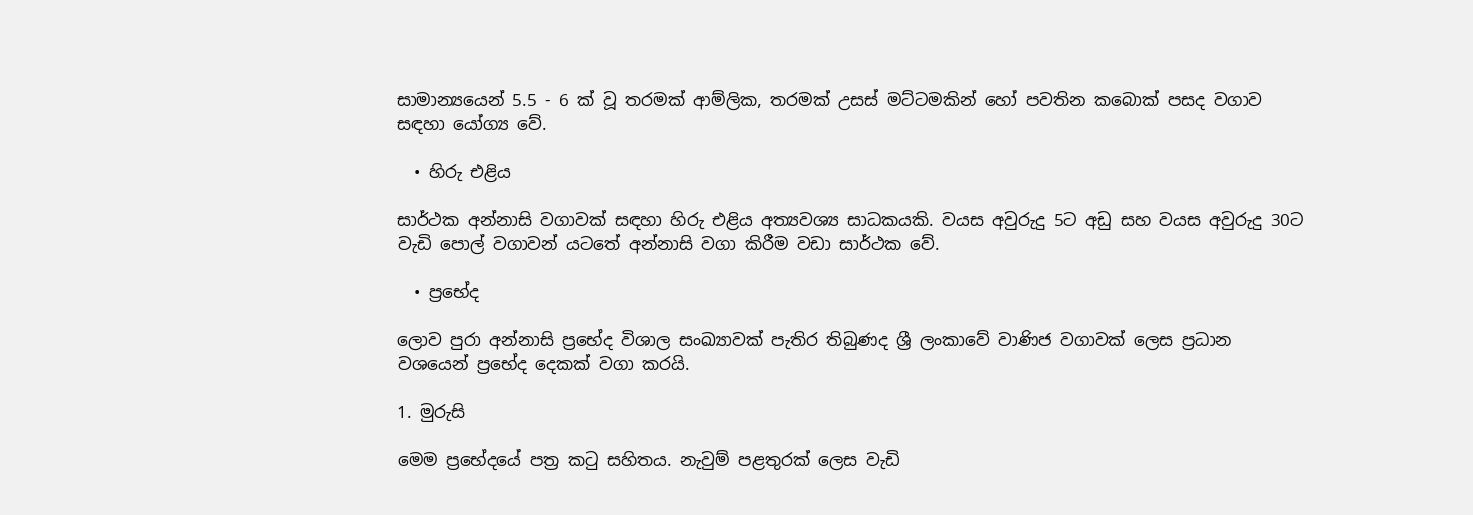සාමාන්‍යයෙන් 5.5 - 6 ක් වූ තරමක් ආම්ලික, තරමක් උසස් මට්ටමකින් හෝ පවතින කබොක් පසද වගාව සඳහා යෝග්‍ය වේ.

  • හිරු එළිය

සාර්ථක අන්නාසි වගාවක් සඳහා හිරු එළිය අත්‍යවශ්‍ය සාධකයකි. වයස අවුරුදු 5ට අඩු සහ වයස අවුරුදු 30ට වැඩි පොල් වගාවන් යටතේ අන්නාසි වගා කිරීම වඩා සාර්ථක වේ.

  • ප්‍රභේද

ලොව පුරා අන්නාසි ප්‍රභේද විශාල සංඛ්‍යාවක් පැතිර තිබුණද ශ්‍රී ලංකාවේ වාණිජ වගාවක් ලෙස ප්‍රධාන වශයෙන් ප්‍රභේද දෙකක් වගා කරයි.

1. මුරුසි

මෙම ප්‍රභේදයේ පත්‍ර කටු සහිතය. නැවුම් පළතුරක් ලෙස වැඩි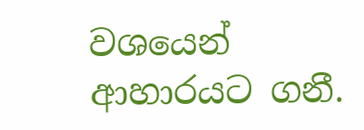වශයෙන් ආහාරයට ගනී.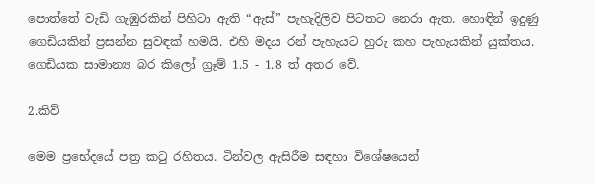පොත්තේ වැඩි ගැඹුරකින් පිහිටා ඇති “ඇස්” පැහැදිලිව පිටතට නෙරා ඇත. හොඳින් ඉදුණු ගෙඩියකින් ප්‍රසන්න සුවඳක් හමයි. එහි මදය රන් පැහැයට හුරු කහ පැහැයකින් යුක්තය. ගෙඩියක සාමාන්‍ය බර කිලෝ ග්‍රෑම් 1.5 - 1.8 ත් අතර වේ.

2.කිව්

මෙම ප්‍රභේදයේ පත්‍ර කටු රහිතය. ටින්වල ඇසිරීම සඳහා විශේෂයෙන්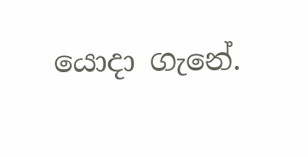යොදා ගැනේ.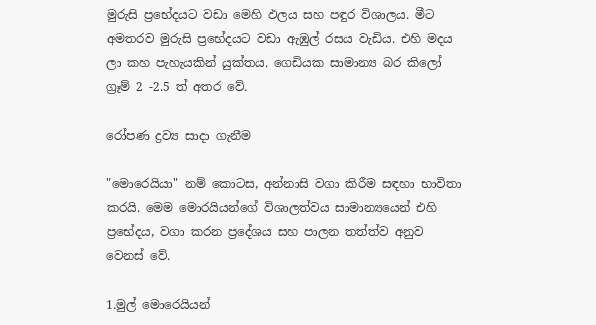මුරුසි ප්‍රභේදයට වඩා මෙහි ඵලය සහ පඳුර විශාලය. මීට අමතරව මුරුසි ප්‍රභේදයට වඩා ඇඹුල් රසය වැඩිය. එහි මදය ලා කහ පැහැයකින් යුක්තය. ගෙඩියක සාමාන්‍ය බර කිලෝ ග්‍රෑම් 2 -2.5 ත් අතර වේ.

රෝපණ ද්‍රව්‍ය සාදා ගැනීම

"මොරෙයියා" නම් කොටස, අන්නාසි වගා කිරීම සඳහා භාවිතා කරයි. මෙම මොරයියන්ගේ විශාලත්වය සාමාන්‍යයෙන් එහි ප්‍රභේදය, වගා කරන ප්‍රදේශය සහ පාලන තත්ත්ව අනුව වෙනස් වේ.

1.මුල් මොරෙයියන්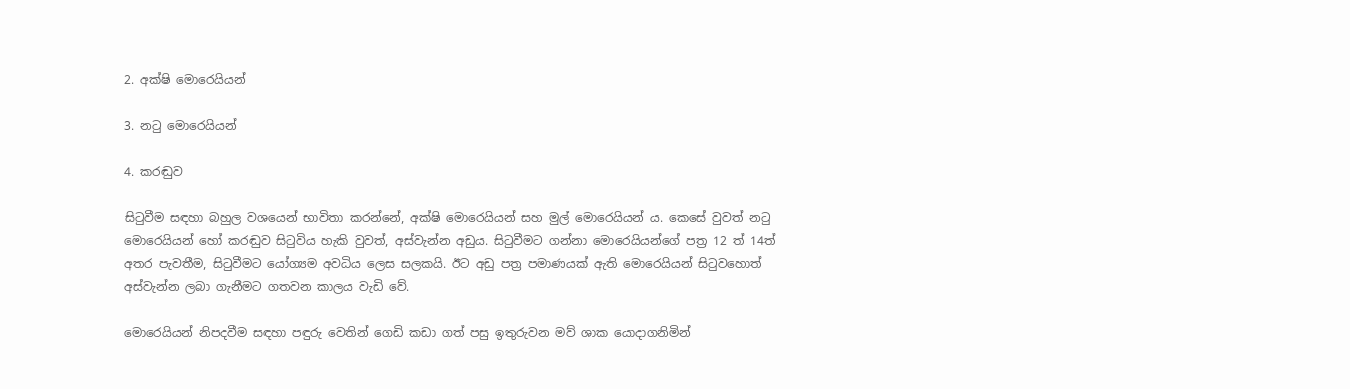2. අක්ෂි මොරෙයියන්

3. නටු මොරෙයියන්

4. කරඬුව

සිටුවීම සඳහා බහුල වශයෙන් භාවිතා කරන්නේ, අක්ෂි මොරෙයියන් සහ මුල් මොරෙයියන් ය. කෙසේ වුවත් නටු මොරෙයියන් හෝ කරඬුව සිටුවිය හැකි වුවත්, අස්වැන්න අඩුය. සිටුවීමට ගන්නා මොරෙයියන්ගේ පත්‍ර 12 ත් 14ත් අතර පැවතීම, සිටුවීමට යෝග්‍යම අවධිය ලෙස සලකයි. ඊට අඩු පත්‍ර පමාණයක් ඇති මොරෙයියන් සිටුවහොත් අස්වැන්න ලබා ගැනීමට ගතවන කාලය වැඩි වේ.

මොරෙයියන් නිපදවීම සඳහා පඳුරු වෙතින් ගෙඩි කඩා ගත් පසු ඉතුරුවන මව් ශාක යොදාගනිමින්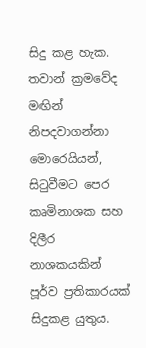සිදු කළ හැක. තවාන් ක්‍රමවේද මඟින් නිපදවාගන්නා මොරෙයියන්, සිටුවීමට පෙර කෘමිනාශක සහ දිලීර නාශකයකින් පූර්ව ප්‍රතිකාරයක් සිදුකළ යුතුය.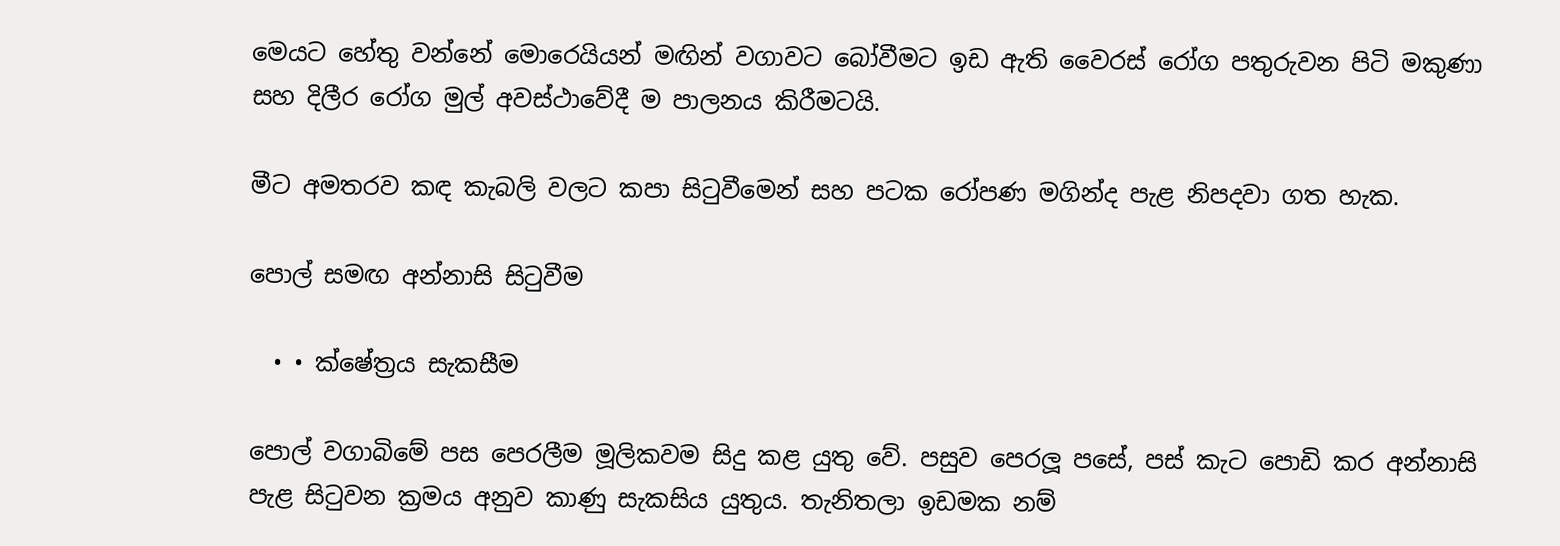මෙයට හේතු වන්නේ මොරෙයියන් මඟින් වගාවට බෝවීමට ඉඩ ඇති වෛරස් රෝග පතුරුවන පිටි මකුණා සහ දිලීර රෝග මුල් අවස්ථාවේදී ම පාලනය කිරීමටයි.

මීට අමතරව කඳ කැබලි වලට කපා සිටුවීමෙන් සහ පටක රෝපණ මගින්ද පැළ නිපදවා ගත හැක.

පොල් සමඟ අන්නාසි සිටුවීම

  • • ක්ෂේත්‍රය සැකසීම

පොල් වගාබිමේ පස පෙරලීම මූලිකවම සිදු කළ යුතු වේ. පසුව පෙරලූ පසේ, පස් කැට පොඩි කර අන්නාසි පැළ සිටුවන ක්‍රමය අනුව කාණු සැකසිය යුතුය. තැනිතලා ඉඩමක නම්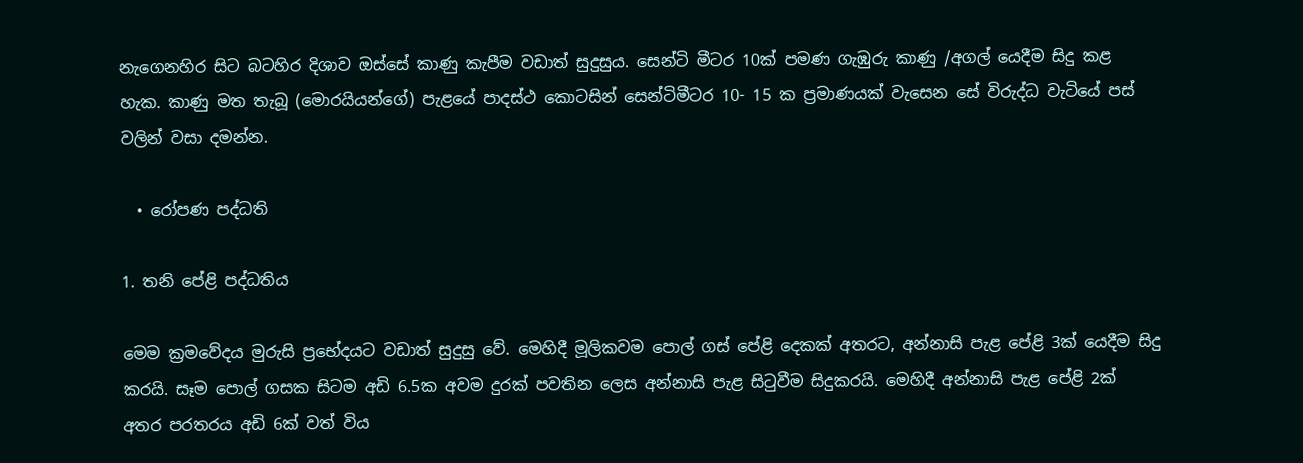නැගෙනහිර සිට බටහිර දිශාව ඔස්සේ කාණු කැපීම වඩාත් සුදුසුය. සෙන්ටි මීටර 10ක් පමණ ගැඹුරු කාණු /අගල් යෙදීම සිදු කළ හැක. කාණු මත තැබූ (මොරයියන්ගේ) පැළයේ පාදස්ථ කොටසින් සෙන්ටිමීටර 10- 15 ක ප්‍රමාණයක් වැසෙන සේ විරුද්ධ වැටියේ පස් වලින් වසා දමන්න.

  • රෝපණ පද්ධති

1. තනි පේළි පද්ධතිය

මෙම ක්‍රමවේදය මුරුසි ප්‍රභේදයට වඩාත් සුදුසු වේ. මෙහිදී මූලිකවම පොල් ගස් පේළි දෙකක් අතරට, අන්නාසි පැළ පේළි 3ක් යෙදීම සිදු කරයි. සෑම පොල් ගසක සිටම අඩි 6.5ක අවම දුරක් පවතින ලෙස අන්නාසි පැළ සිටුවීම සිදුකරයි. මෙහිදී අන්නාසි පැළ පේළි 2ක් අතර පරතරය අඩි 6ක් වත් විය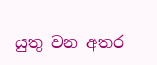යුතු වන අතර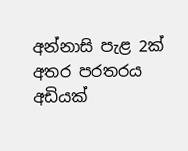අන්නාසි පැළ 2ක් අතර පරතරය අඩියක්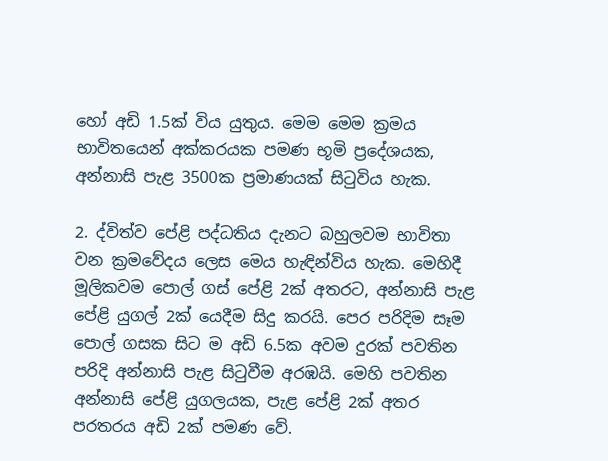හෝ අඩි 1.5ක් විය යුතුය. මෙම මෙම ක්‍රමය භාවිතයෙන් අක්කරයක පමණ භූමි ප්‍රදේශයක, අන්නාසි පැළ 3500ක ප්‍රමාණයක් සිටුවිය හැක.

2. ද්විත්ව පේළි පද්ධතිය දැනට බහුලවම භාවිතා වන ක්‍රමවේදය ලෙස මෙය හැඳින්විය හැක. මෙහිදී මූලිකවම පොල් ගස් පේළි 2ක් අතරට, අන්නාසි පැළ පේළි යුගල් 2ක් යෙදීම සිදු කරයි. පෙර පරිදිම සෑම පොල් ගසක සිට ම අඩි 6.5ක අවම දුරක් පවතින පරිදි අන්නාසි පැළ සිටුවීම අරඹයි. මෙහි පවතින අන්නාසි පේළි යුගලයක, පැළ පේළි 2ක් අතර පරතරය අඩි 2ක් පමණ වේ.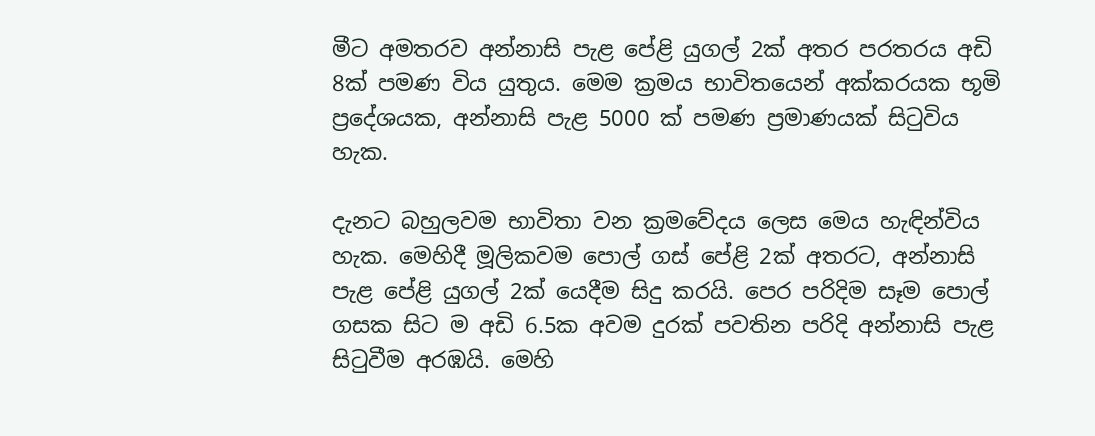මීට අමතරව අන්නාසි පැළ පේළි යුගල් 2ක් අතර පරතරය අඩි 8ක් පමණ විය යුතුය. මෙම ක්‍රමය භාවිතයෙන් අක්කරයක භූමි ප්‍රදේශයක, අන්නාසි පැළ 5000 ක් පමණ ප්‍රමාණයක් සිටුවිය හැක.

දැනට බහුලවම භාවිතා වන ක්‍රමවේදය ලෙස මෙය හැඳින්විය හැක. මෙහිදී මූලිකවම පොල් ගස් පේළි 2ක් අතරට, අන්නාසි පැළ පේළි යුගල් 2ක් යෙදීම සිදු කරයි. පෙර පරිදිම සෑම පොල් ගසක සිට ම අඩි 6.5ක අවම දුරක් පවතින පරිදි අන්නාසි පැළ සිටුවීම අරඹයි. මෙහි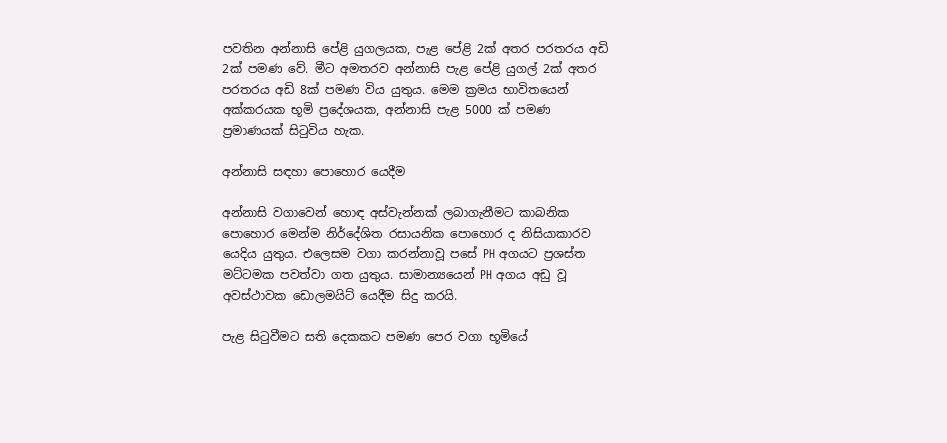පවතින අන්නාසි පේළි යුගලයක, පැළ පේළි 2ක් අතර පරතරය අඩි 2ක් පමණ වේ. මීට අමතරව අන්නාසි පැළ පේළි යුගල් 2ක් අතර පරතරය අඩි 8ක් පමණ විය යුතුය. මෙම ක්‍රමය භාවිතයෙන් අක්කරයක භූමි ප්‍රදේශයක, අන්නාසි පැළ 5000 ක් පමණ ප්‍රමාණයක් සිටුවිය හැක.

අන්නාසි සඳහා පොහොර යෙදීම

අන්නාසි වගාවෙන් හොඳ අස්වැන්නක් ලබාගැනීමට කාබනික පොහොර මෙන්ම නිර්දේශිත රසායනික පොහොර ද නිසියාකාරව යෙදිය යුතුය. එලෙසම වගා කරන්නාවූ පසේ PH අගයට ප්‍රශස්ත මට්ටමක පවත්වා ගත යුතුය. සාමාන්‍යයෙන් PH අගය අඩු වූ අවස්ථාවක ඩොලමයිට් යෙදීම සිදු කරයි.

පැළ සිටුවීමට සති දෙකකට පමණ පෙර වගා භූමියේ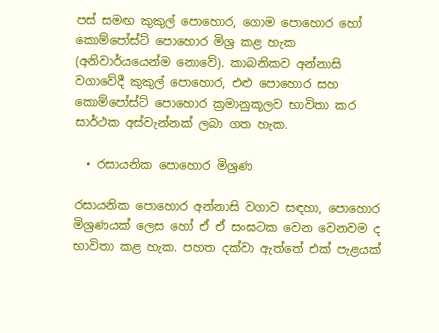පස් සමඟ කුකුල් පොහොර, ගොම පොහොර හෝ කොම්පෝස්ට් පොහොර මිශ්‍ර කළ හැක (අනිවාර්යයෙන්ම නොවේ). කාබනිකව අන්නාසි වගාවේදී කුකුල් පොහොර, එළු පොහොර සහ කොම්පෝස්ට් පොහොර ක්‍රමානුකූලව භාවිතා කර සාර්ථක අස්වැන්නක් ලබා ගත හැක.

  • රසායනික පොහොර මිශ්‍රණ

රසායනික පොහොර අන්නාසි වගාව සඳහා, පොහොර මිශ්‍රණයක් ලෙස හෝ ඒ ඒ සංඝටක වෙන වෙනවම ද භාවිතා කළ හැක. පහත දක්වා ඇත්තේ එක් පැළයක්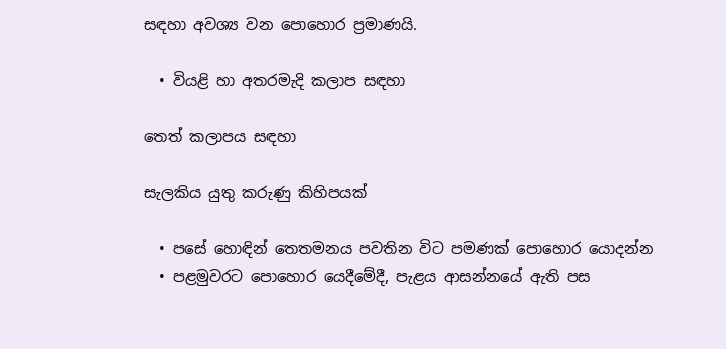සඳහා අවශ්‍ය වන පොහොර ප්‍රමාණයි.

  • වියළි හා අතරමැදි කලාප සඳහා

තෙත් කලාපය සඳහා

සැලකිය යුතු කරුණු කිහිපයක්

  • පසේ හොඳින් තෙතමනය පවතින විට පමණක් පොහොර යොදන්න
  • පළමුවරට පොහොර යෙදීමේදී, පැළය ආසන්නයේ ඇති පස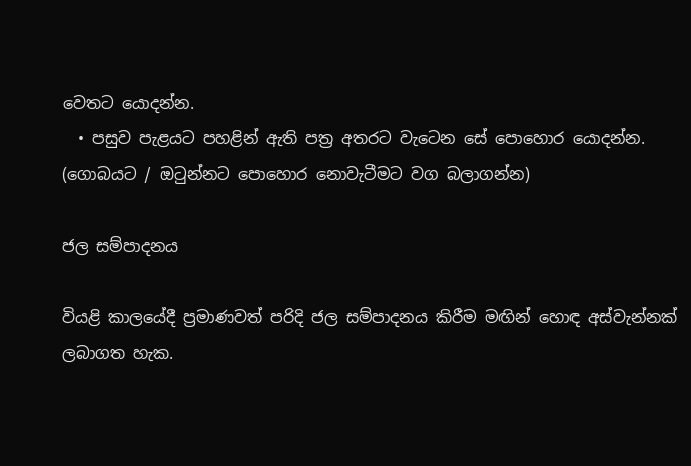වෙතට යොදන්න.
  • පසුව පැළයට පහළින් ඇති පත්‍ර අතරට වැටෙන සේ පොහොර යොදන්න. (ගොබයට / ඔටුන්නට පොහොර නොවැටීමට වග බලාගන්න)

ජල සම්පාදනය

වියළි කාලයේදී ප්‍රමාණවත් පරිදි ජල සම්පාදනය කිරීම මඟින් හොඳ අස්වැන්නක් ලබාගත හැක.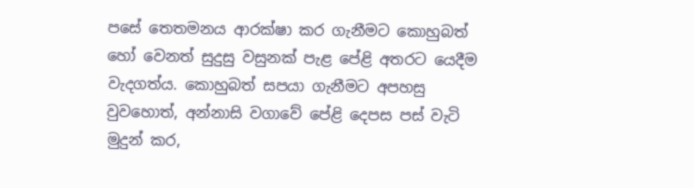පසේ තෙතමනය ආරක්ෂා කර ගැනීමට කොහුබත් හෝ වෙනත් සුදුසු වසුනක් පැළ පේළි අතරට යෙදීම වැදගත්ය. කොහුබත් සපයා ගැනීමට අපහසු වුවහොත්, අන්නාසි වගාවේ පේළි දෙපස පස් වැටි මුදුන් කර,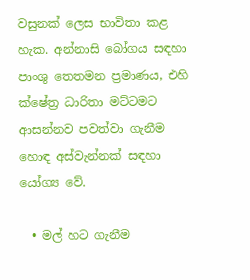වසුනක් ලෙස භාවිතා කළ හැක. අන්නාසි බෝගය සඳහා පාංශු තෙතමන ප්‍රමාණය, එහි ක්ෂේත්‍ර ධාරිතා මට්ටමට ආසන්නව පවත්වා ගැනීම හොඳ අස්වැන්නක් සඳහා යෝග්‍ය වේ.

  • මල් හට ගැනීම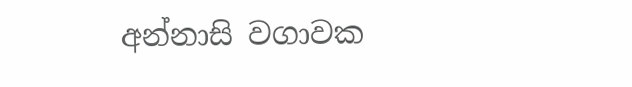අන්නාසි වගාවක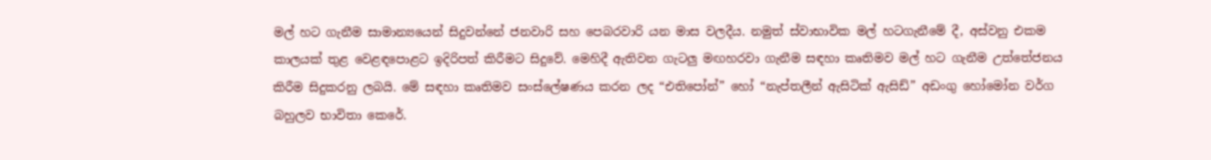මල් හට ගැනීම සාමාන්‍යයෙන් සිදුවන්නේ ජනවාරි සහ පෙබරවාරි යන මාස වලදීය. නමුත් ස්වාභාවික මල් හටගැනීමේ දී, අස්වනු එකම කාලයක් තුළ වෙළඳපොළට ඉදිරිපත් කිරීමට සිදුවේ. මෙහිදී ඇතිවන ගැටලු මඟහරවා ගැනීම සඳහා කෘතිමව මල් හට ගැනීම උත්තේජනය කිරීම සිදුකරනු ලබයි. මේ සඳහා කෘතිමව සංස්ලේෂණය කරන ලද “එතිපෝන්” හෝ “නැප්තලීන් ඇසිටික් ඇසිඩ්” අඩංගු හෝමෝන වර්ග බහුලව භාවිතා කෙරේ.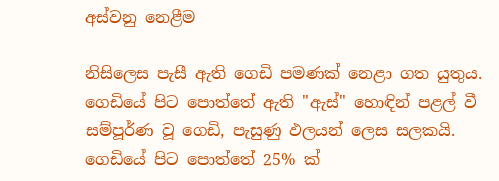අස්වනු නෙළීම

නිසිලෙස පැසී ඇති ගෙඩි පමණක් නෙළා ගත යුතුය. ගෙඩියේ පිට පොත්තේ ඇති "ඇස්" හොඳින් පළල් වී සම්පූර්ණ වූ ගෙඩි, පැසුණු ඵලයන් ලෙස සලකයි. ගෙඩියේ පිට පොත්තේ 25% ක්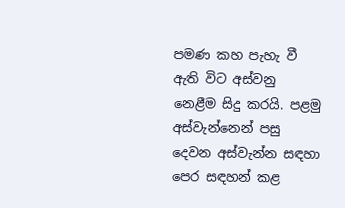පමණ කහ පැහැ වී ඇති විට අස්වනු නෙළීම සිදු කරයි. පළමු අස්වැන්නෙන් පසු දෙවන අස්වැන්න සඳහා පෙර සඳහන් කළ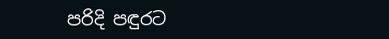පරිදි පඳුරට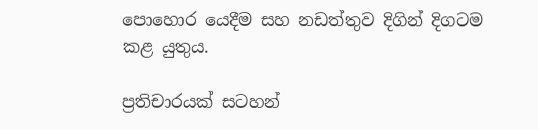පොහොර යෙදීම සහ නඩත්තුව දිගින් දිගටම කළ යුතුය.

ප්‍රතිචාරයක් සටහන්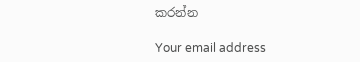කරන්න

Your email address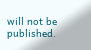will not be published.